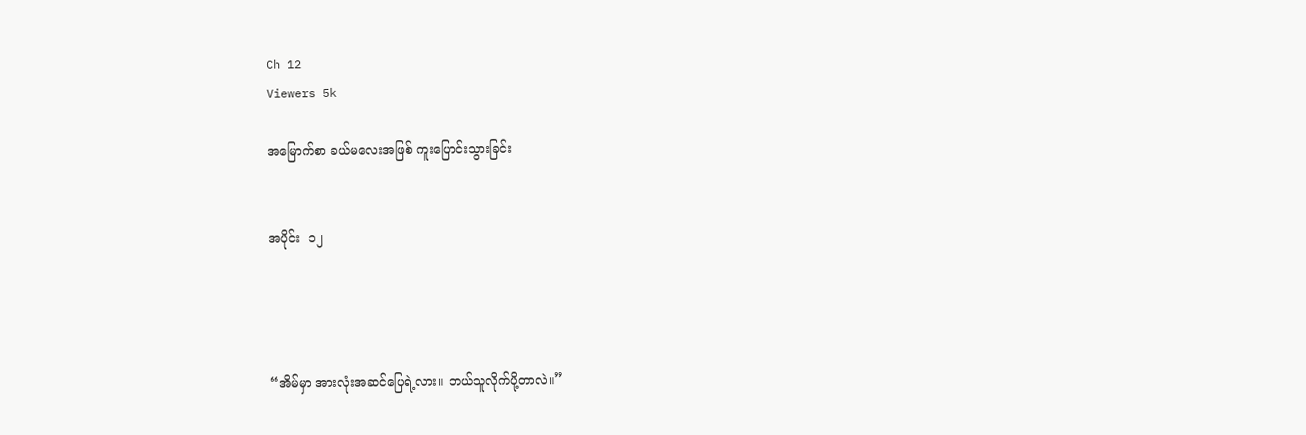Ch 12
Viewers 5k

အမြောက်စာ ခယ်မလေးအဖြစ် ကူးပြောင်းသွားခြင်း


အပိုင်း  ၁၂




“အိမ်မှာ အားလုံးအဆင်ပြေရဲ့လား။ ဘယ်သူလိုက်ပို့တာလဲ။”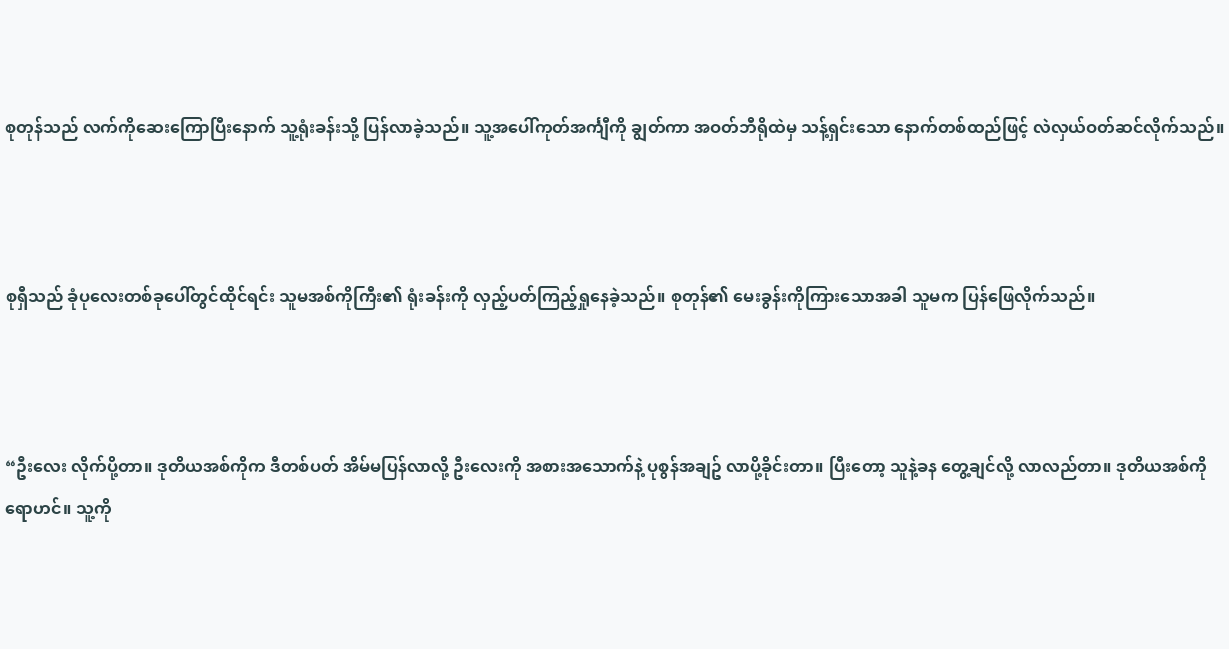စုတုန်သည် လက်ကိုဆေးကြောပြီးနောက် သူ့ရုံးခန်းသို့ ပြန်လာခဲ့သည်။ သူ့အပေါ်ကုတ်အင်္ကျီကို ချွတ်ကာ အဝတ်ဘီရိုထဲမှ သန့်ရှင်းသော နောက်တစ်ထည်ဖြင့် လဲလှယ်ဝတ်ဆင်လိုက်သည်။



စုရှီသည် ခုံပုလေးတစ်ခုပေါ်တွင်ထိုင်ရင်း သူမအစ်ကိုကြီး၏ ရုံးခန်းကို လှည့်ပတ်ကြည့်ရှုနေခဲ့သည်။ စုတုန်၏ မေးခွန်းကိုကြားသောအခါ သူမက ပြန်ဖြေလိုက်သည်။



“ဦးလေး လိုက်ပို့တာ။ ဒုတိယအစ်ကိုက ဒီတစ်ပတ် အိမ်မပြန်လာလို့ ဦးလေးကို အစားအသောက်နဲ့ ပုစွန်အချဥ် လာပို့ခိုင်းတာ။ ပြီးတော့ သူနဲ့ခန တွေ့ချင်လို့ လာလည်တာ။ ဒုတိယအစ်ကိုရောဟင်။ သူ့ကို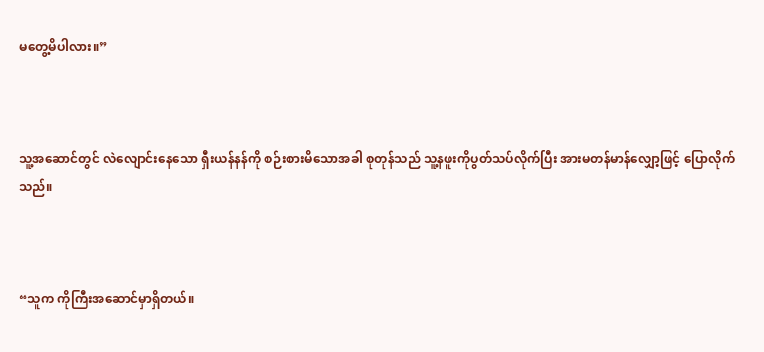မတွေ့မိပါလား။”



သူ့အဆောင်တွင် လဲလျောင်းနေသော ရှီးယန်နန်ကို စဉ်းစားမိသောအခါ စုတုန်သည် သူ့နဖူးကိုပွတ်သပ်လိုက်ပြီး အားမတန်မာန်လျှော့ဖြင့် ပြောလိုက်သည်။



“သူက ကိုကြီးအဆောင်မှာရှိတယ်။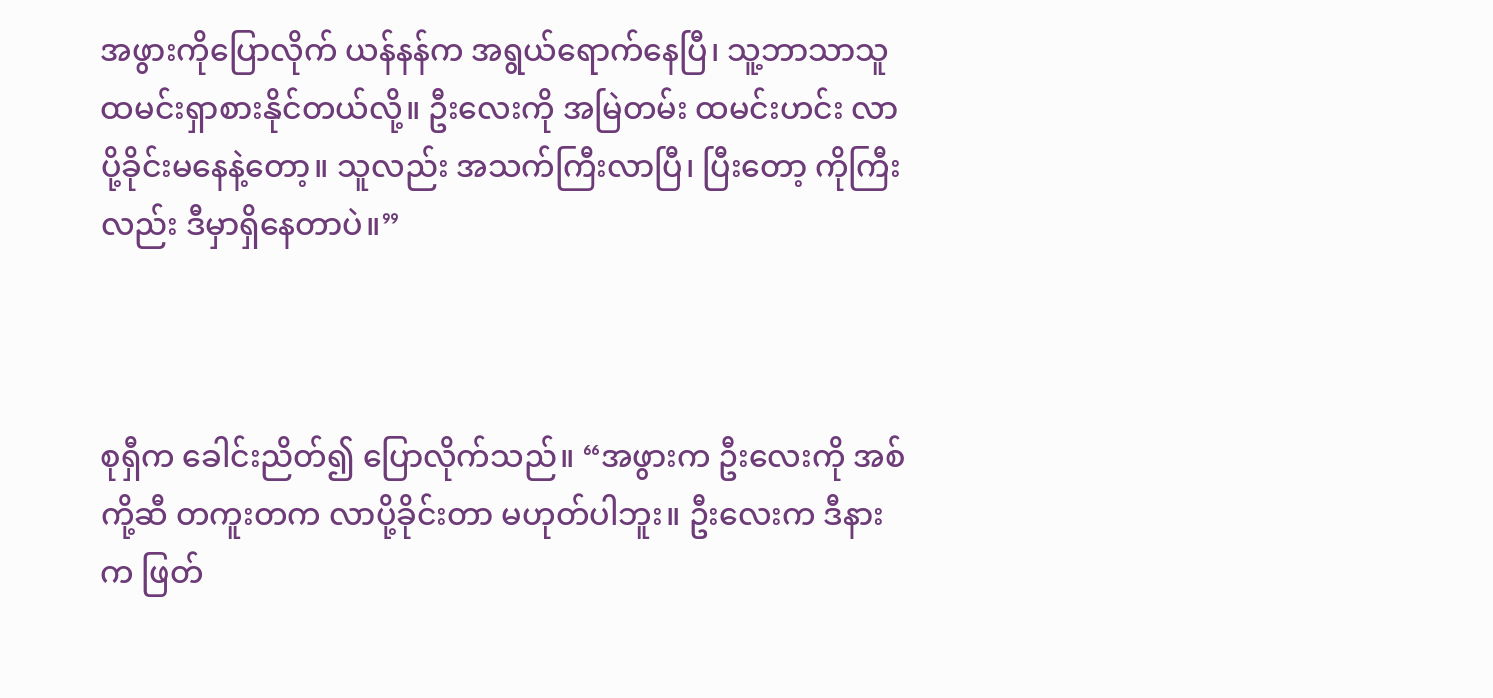အဖွားကိုပြောလိုက် ယန်နန်က အရွယ်ရောက်နေပြီ၊ သူ့ဘာသာသူ ထမင်းရှာစားနိုင်တယ်လို့။ ဦးလေးကို အမြဲတမ်း ထမင်းဟင်း လာပို့ခိုင်းမနေနဲ့တော့။ သူလည်း အသက်ကြီးလာပြီ၊ ပြီးတော့ ကိုကြီးလည်း ဒီမှာရှိနေတာပဲ။”



စုရှီက ခေါင်းညိတ်၍ ပြောလိုက်သည်။ “အဖွားက ဦးလေးကို အစ်ကို့ဆီ တကူးတက လာပို့ခိုင်းတာ မဟုတ်ပါဘူး။ ဦးလေးက ဒီနားက ဖြတ်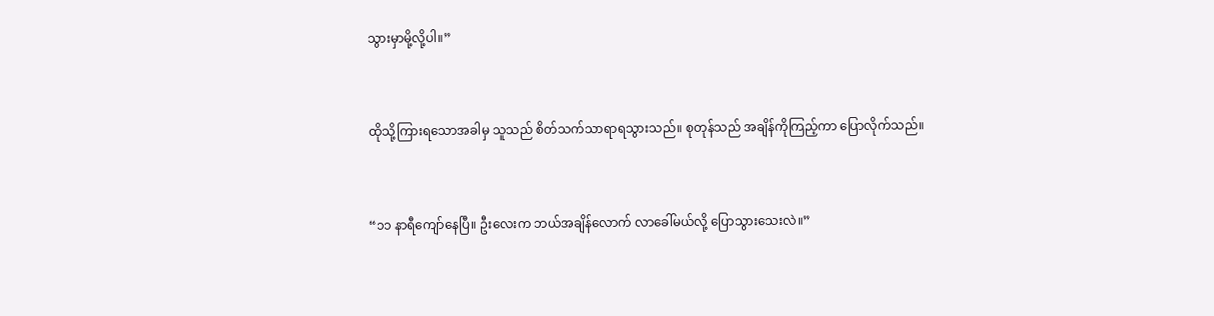သွားမှာမို့လို့ပါ။”



ထိုသို့ကြားရသောအခါမှ သူသည် စိတ်သက်သာရာရသွားသည်။ စုတုန်သည် အချိန်ကိုကြည့်ကာ ပြောလိုက်သည်။



“၁၁ နာရီကျော်နေပြီ။ ဦးလေးက ဘယ်အချိန်လောက် လာခေါ်မယ်လို့ ပြောသွားသေးလဲ။”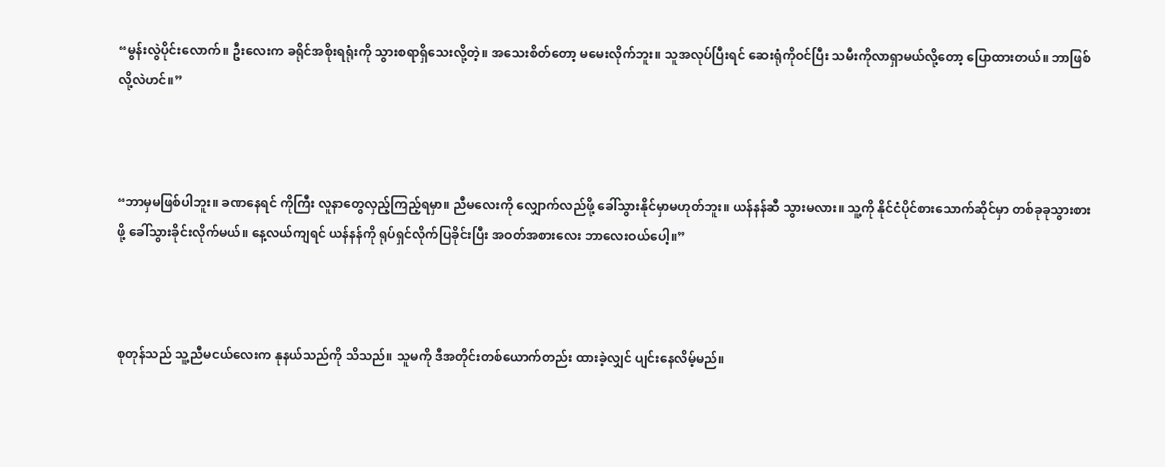“မွန်းလွဲပိုင်းလောက်။ ဦးလေးက ခရိုင်အစိုးရရုံးကို သွားစရာရှိသေးလို့တဲ့။ အသေးစိတ်တော့ မမေးလိုက်ဘူး။ သူအလုပ်ပြီးရင် ဆေးရုံကိုဝင်ပြီး သမီးကိုလာရှာမယ်လို့တော့ ပြောထားတယ်။ ဘာဖြစ်လို့လဲဟင်။”



“ဘာမှမဖြစ်ပါဘူး။ ခဏနေရင် ကိုကြီး လူနာတွေလှည့်ကြည့်ရမှာ။ ညီမလေးကို လျှောက်လည်ဖို့ ခေါ်သွားနိုင်မှာမဟုတ်ဘူး။ ယန်နန်ဆီ သွားမလား။ သူ့ကို နိုင်ငံပိုင်စားသောက်ဆိုင်မှာ တစ်ခုခုသွားစားဖို့ ခေါ်သွားခိုင်းလိုက်မယ်။ နေ့လယ်ကျရင် ယန်နန်ကို ရုပ်ရှင်လိုက်ပြခိုင်းပြီး အဝတ်အစားလေး ဘာလေးဝယ်ပေါ့။”



စုတုန်သည် သူ့ညီမငယ်လေးက နုနယ်သည်ကို သိသည်။ သူမကို ဒီအတိုင်းတစ်ယောက်တည်း ထားခဲ့လျှင် ပျင်းနေလိမ့်မည်။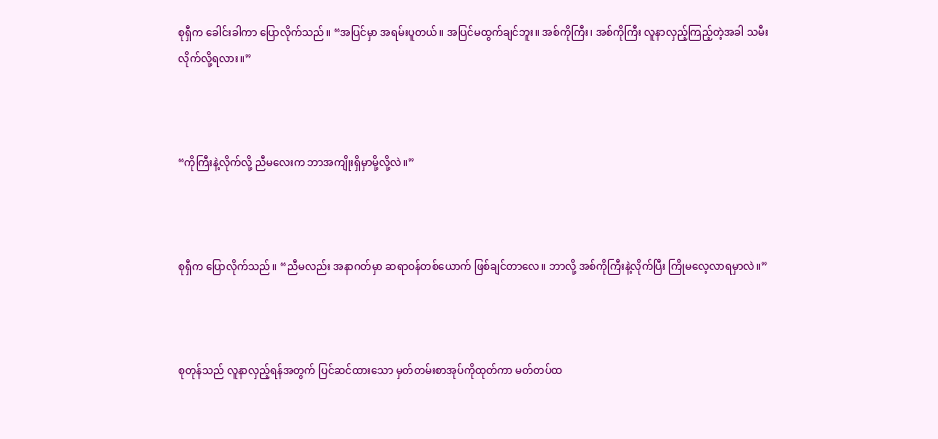စုရှီက ခေါင်းခါကာ ပြောလိုက်သည်။ “အပြင်မှာ အရမ်းပူတယ်။ အပြင်မထွက်ချင်ဘူး။ အစ်ကိုကြီး၊ အစ်ကိုကြီး လူနာလှည့်ကြည့်တဲ့အခါ သမီးလိုက်လို့ရလား။”



“ကိုကြီးနဲ့လိုက်လို့ ညီမလေးက ဘာအကျိုးရှိမှာမို့လို့လဲ။”



စုရှီက ပြောလိုက်သည်။ “ညီမလည်း အနာဂတ်မှာ ဆရာဝန်တစ်ယောက် ဖြစ်ချင်တာလေ။ ဘာလို့ အစ်ကိုကြီးနဲ့လိုက်ပြီး ကြိုမလေ့လာရမှာလဲ။”



စုတုန်သည် လူနာလှည့်ရန်အတွက် ပြင်ဆင်ထားသော မှတ်တမ်းစာအုပ်ကိုထုတ်ကာ မတ်တပ်ထ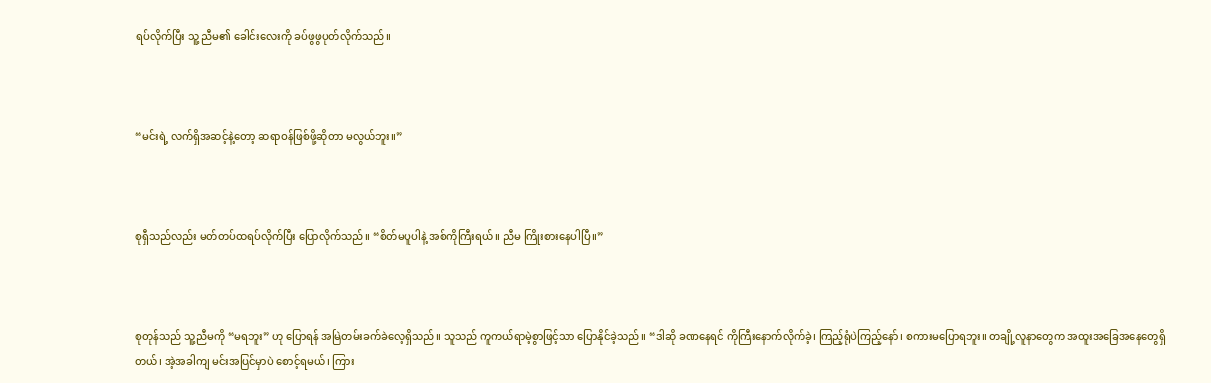ရပ်လိုက်ပြီး သူ့ ညီမ၏ ခေါင်းလေးကို ခပ်ဖွဖွပုတ်လိုက်သည်။



“မင်းရဲ့ လက်ရှိအဆင့်နဲ့တော့ ဆရာဝန်ဖြစ်ဖို့ဆိုတာ မလွယ်ဘူး။”



စုရှီသည်လည်း မတ်တပ်ထရပ်လိုက်ပြီး ပြောလိုက်သည်။ “စိတ်မပူပါနဲ့ အစ်ကိုကြီးရယ်။ ညီမ ကြိုးစားနေပါပြီ။”



စုတုန်သည် သူ့ညီမကို “မရဘူး” ဟု ပြောရန် အမြဲတမ်းခက်ခဲလေ့ရှိသည်။ သူသည် ကူကယ်ရာမဲ့စွာဖြင့်သာ ပြောနိုင်ခဲ့သည်။ “ဒါဆို ခဏနေရင် ကိုကြီးနောက်လိုက်ခဲ့၊ ကြည့်ရုံပဲကြည့်နော်၊ စကားမပြောရဘူး။ တချို့လူနာတွေက အထူးအခြေအနေတွေရှိတယ်၊ အဲ့အခါကျ မင်းအပြင်မှာပဲ စောင့်ရမယ်၊ ကြား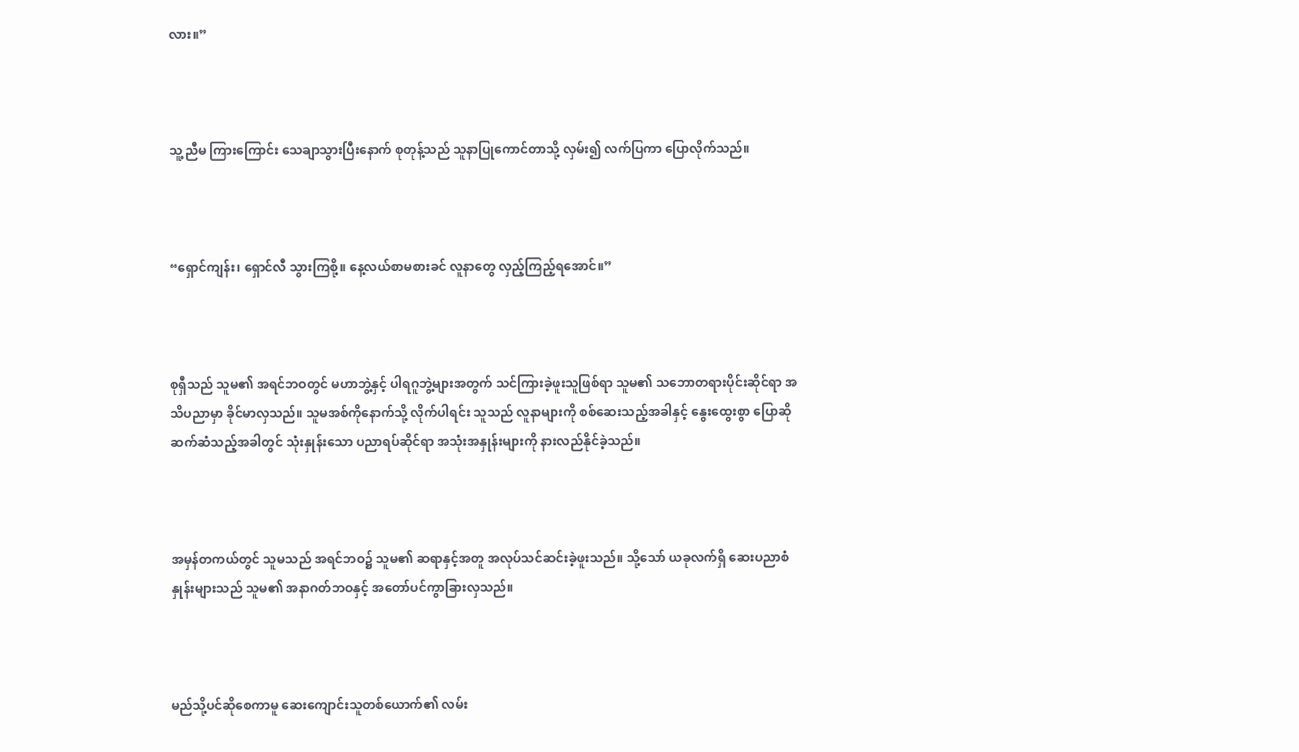လား။”



သူ့ညီမ ကြားကြောင်း သေချာသွားပြီးနောက် စုတုန့်သည် သူနာပြုကောင်တာသို့ လှမ်း၍ လက်ပြကာ ပြောလိုက်သည်။



“ရှောင်ကျန်း၊ ရှောင်လီ သွားကြစို့။ နေ့လယ်စာမစားခင် လူနာတွေ လှည့်ကြည့်ရအောင်။”



စုရှီသည် သူမ၏ အရင်ဘဝတွင် မဟာဘွဲ့နှင့် ပါရဂူဘွဲ့များအတွက် သင်ကြားခဲ့ဖူးသူဖြစ်ရာ သူမ၏ သဘောတရားပိုင်းဆိုင်ရာ အသိပညာမှာ ခိုင်မာလှသည်။ သူမအစ်ကိုနောက်သို့ လိုက်ပါရင်း သူသည် လူနာများကို စစ်ဆေးသည့်အခါနှင့် နွေးထွေးစွာ ပြောဆိုဆက်ဆံသည့်အခါတွင် သုံးနှုန်းသော ပညာရပ်ဆိုင်ရာ အသုံးအနှုန်းများကို နားလည်နိုင်ခဲ့သည်။



အမှန်တကယ်တွင် သူမသည် အရင်ဘဝ၌ သူမ၏ ဆရာနှင့်အတူ အလုပ်သင်ဆင်းခဲ့ဖူးသည်။ သို့သော် ယခုလက်ရှိ ဆေးပညာစံနှုန်းများသည် သူမ၏ အနာဂတ်ဘဝနှင့် အတော်ပင်ကွာခြားလှသည်။



မည်သို့ပင်ဆိုစေကာမူ ဆေးကျောင်းသူတစ်ယောက်၏ လမ်း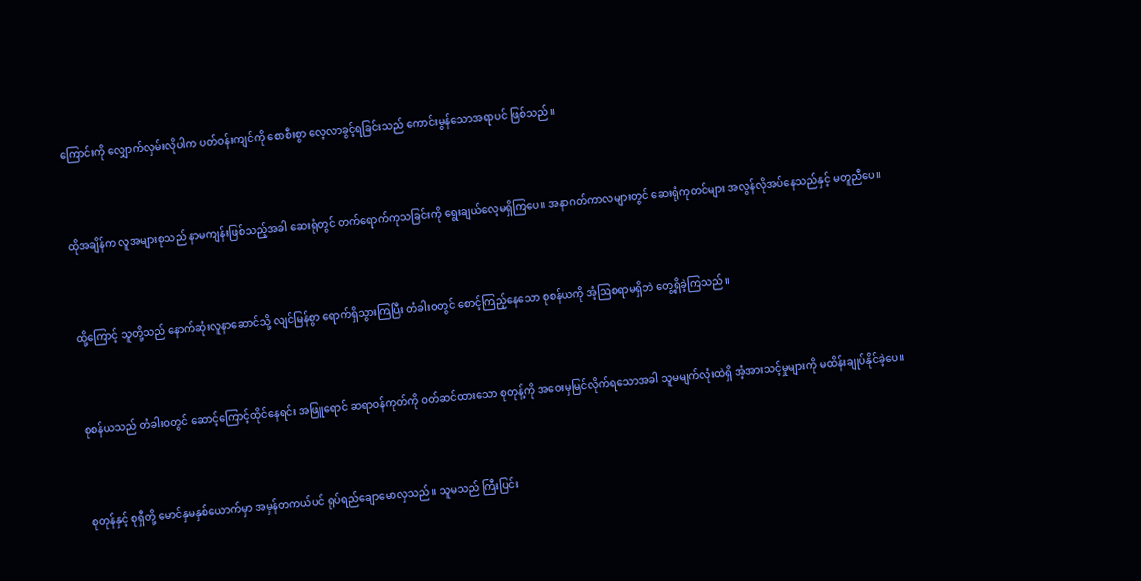ကြောင်းကို လျှောက်လှမ်းလိုပါက ပတ်ဝန်းကျင်ကို စောစီးစွာ လေ့လာခွင့်ရခြင်းသည် ကောင်းမွန်သောအရာပင် ဖြစ်သည်။



ထိုအချိန်က လူအများစုသည် နာမကျန်းဖြစ်သည့်အခါ ဆေးရုံတွင် တက်ရောက်ကုသခြင်းကို ရွေးချယ်လေ့မရှိကြပေ။ အနာဂတ်ကာလများတွင် ဆေးရုံကုတင်များ အလွန်လိုအပ်နေသည်နှင့် မတူညီပေ။



ထို့ကြောင့် သူတို့သည် နောက်ဆုံးလူနာဆောင်သို့ လျင်မြန်စွာ ရောက်ရှိသွားကြပြီး တံခါးဝတွင် စောင့်ကြည့်နေသော စုစန်ယကို အံ့ဩစရာမရှိဘဲ တွေ့ရှိခဲ့ကြသည်။



စုစန်ယသည် တံခါးဝတွင် ဆောင့်ကြောင့်ထိုင်နေရင်း အဖြူရောင် ဆရာဝန်ကုတ်ကို ဝတ်ဆင်ထားသော စုတုန့်ကို အဝေးမှမြင်လိုက်ရသောအခါ သူမမျက်လုံးထဲရှိ အံ့အားသင့်မှုများကို မထိန်းချုပ်နိုင်ခဲ့ပေ။



စုတုန်နှင့် စုရှီတို့ မောင်နှမနှစ်ယောက်မှာ အမှန်တကယ်ပင် ရုပ်ရည်ချောမောလှသည်။ သူမသည် ကြီးပြင်း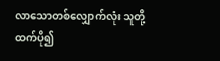လာသောတစ်လျှောက်လုံး သူတို့ထက်ပို၍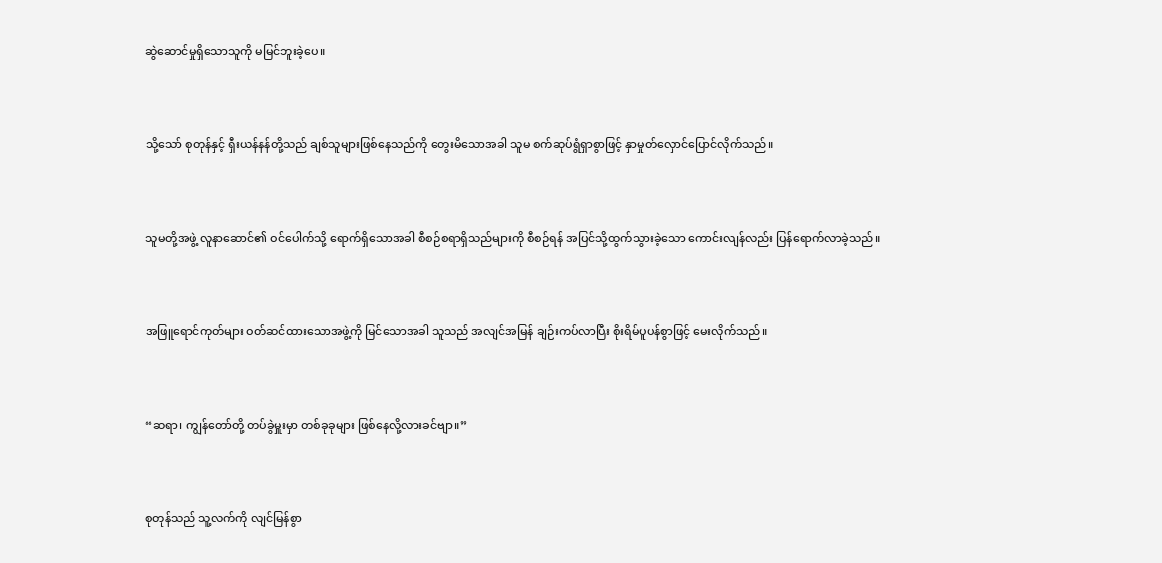ဆွဲဆောင်မှုရှိသောသူကို မမြင်ဘူးခဲ့ပေ။



သို့သော် စုတုန်နှင့် ရှီးယန်နန်တို့သည် ချစ်သူများဖြစ်နေသည်ကို တွေးမိသောအခါ သူမ စက်ဆုပ်ရွံရှာစွာဖြင့် နှာမှုတ်လှောင်ပြောင်လိုက်သည်။



သူမတို့အဖွဲ့ လူနာဆောင်၏ ဝင်ပေါက်သို့ ရောက်ရှိသောအခါ စီစဉ်စရာရှိသည်များကို စီစဉ်ရန် အပြင်သို့ထွက်သွားခဲ့သော ကောင်းလျန်လည်း ပြန်ရောက်လာခဲ့သည်။



အဖြူရောင်ကုတ်များ ဝတ်ဆင်ထားသောအဖွဲ့ကို မြင်သောအခါ သူသည် အလျင်အမြန် ချဉ်းကပ်လာပြီး စိုးရိမ်ပူပန်စွာဖြင့် မေးလိုက်သည်။



“ဆရာ၊ ကျွန်တော်တို့ တပ်ခွဲမှူးမှာ တစ်ခုခုများ ဖြစ်နေလို့လားခင်ဗျာ။”



စုတုန်သည် သူ့လက်ကို လျင်မြန်စွာ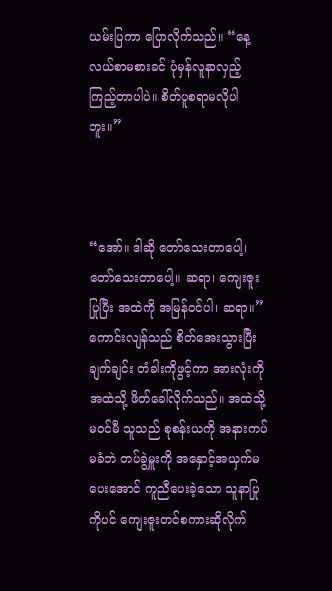ယမ်းပြကာ ပြောလိုက်သည်။ “နေ့လယ်စာမစားခင် ပုံမှန်လူနာလှည့်ကြည့်တာပါပဲ။ စိတ်ပူစရာမလိုပါဘူး။”



“အော်။ ဒါဆို တော်သေးတာပေါ့၊ တော်သေးတာပေါ့။ ဆရာ၊ ကျေးဇူးပြုပြီး အထဲကို အမြန်ဝင်ပါ၊ ဆရာ။” ကောင်းလျန်သည် စိတ်အေးသွားပြီး ချက်ချင်း တံခါးကိုဖွင့်ကာ အားလုံးကို အထဲသို့ ဖိတ်ခေါ်လိုက်သည်။ အထဲသို့မဝင်မီ သူသည် စုစန်းယကို အနားကပ်မခံဘဲ တပ်ခွဲမှူးကို အနှောင့်အယှက်မပေးအောင် ကူညီပေးခဲ့သော သူနာပြုကိုပင် ကျေးဇူးတင်စကားဆိုလိုက်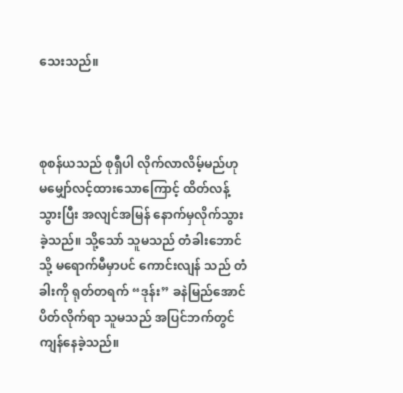သေးသည်။



စုစန်ယသည် စုရှီပါ လိုက်လာလိမ့်မည်ဟု မမျှော်လင့်ထားသောကြောင့် ထိတ်လန့်သွားပြီး အလျင်အမြန် နောက်မှလိုက်သွားခဲ့သည်။ သို့သော် သူမသည် တံခါးဘောင်သို့ မရောက်မီမှာပင် ကောင်းလျန် သည် တံခါးကို ရုတ်တရက် “ဒုန်း” ခနဲမြည်အောင်ပိတ်လိုက်ရာ သူမသည် အပြင်ဘက်တွင် ကျန်နေခဲ့သည်။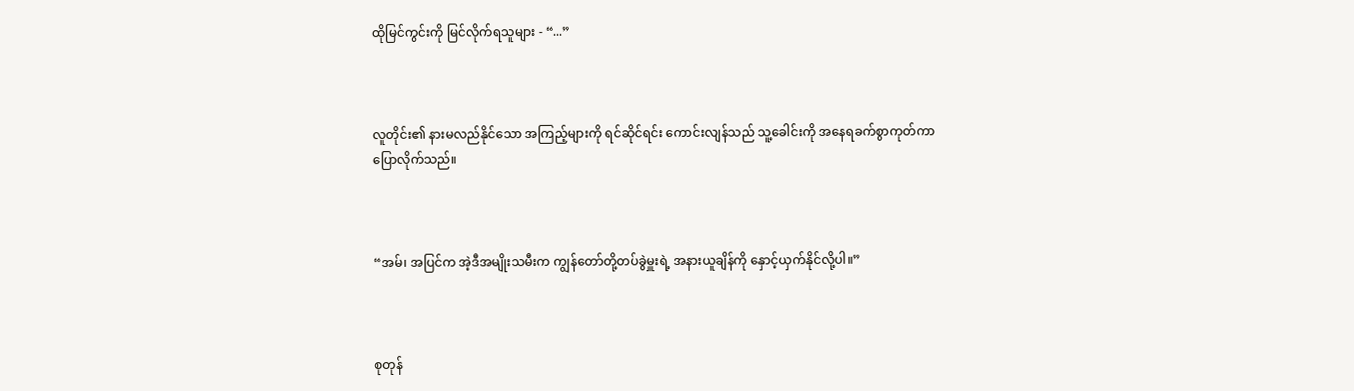ထိုမြင်ကွင်းကို မြင်လိုက်ရသူများ - “...”



လူတိုင်း၏ နားမလည်နိုင်သော အကြည့်များကို ရင်ဆိုင်ရင်း ကောင်းလျန်သည် သူ့ခေါင်းကို အနေရခက်စွာကုတ်ကာ ပြောလိုက်သည်။



“အမ်၊ အပြင်က အဲ့ဒီအမျိုးသမီးက ကျွန်တော်တို့တပ်ခွဲမှူးရဲ့ အနားယူချိန်ကို နှောင့်ယှက်နိုင်လို့ပါ။”



စုတုန်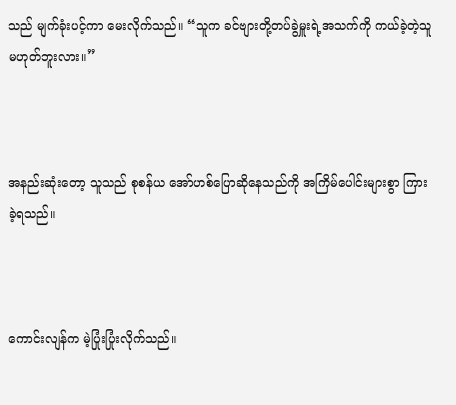သည် မျက်ခုံးပင့်ကာ မေးလိုက်သည်။ “သူက ခင်ဗျားတို့တပ်ခွဲမှူးရဲ့အသက်ကို ကယ်ခဲ့တဲ့သူ မဟုတ်ဘူးလား။”



အနည်းဆုံးတော့ သူသည် စုစန်ယ အော်ဟစ်ပြောဆိုနေသည်ကို အကြိမ်ပေါင်းများစွာ ကြားခဲ့ရသည်။



ကောင်းလျန်က မဲ့ပြုံးပြုံးလိုက်သည်။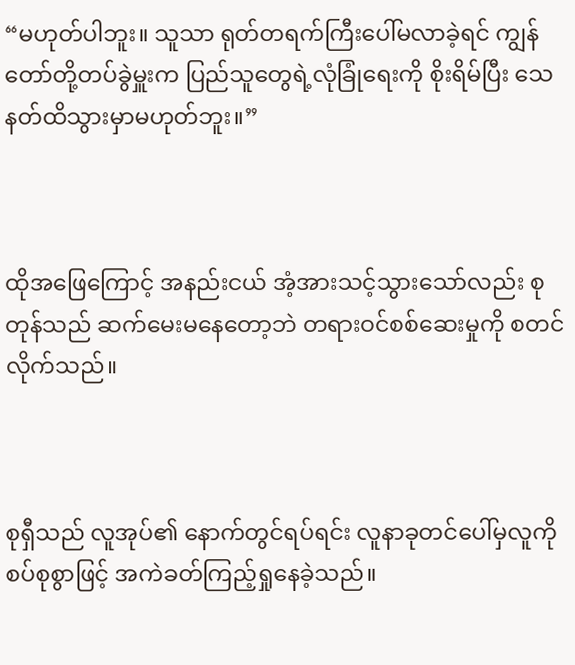“မဟုတ်ပါဘူး။ သူသာ ရုတ်တရက်ကြီးပေါ်မလာခဲ့ရင် ကျွန်တော်တို့တပ်ခွဲမှူးက ပြည်သူတွေရဲ့လုံခြုံရေးကို စိုးရိမ်ပြီး သေနတ်ထိသွားမှာမဟုတ်ဘူး။”



ထိုအဖြေကြောင့် အနည်းငယ် အံ့အားသင့်သွားသော်လည်း စုတုန်သည် ဆက်မေးမနေတော့ဘဲ တရားဝင်စစ်ဆေးမှုကို စတင်လိုက်သည်။



စုရှီသည် လူအုပ်၏ နောက်တွင်ရပ်ရင်း လူနာခုတင်ပေါ်မှလူကို စပ်စုစွာဖြင့် အကဲခတ်ကြည့်ရှုနေခဲ့သည်။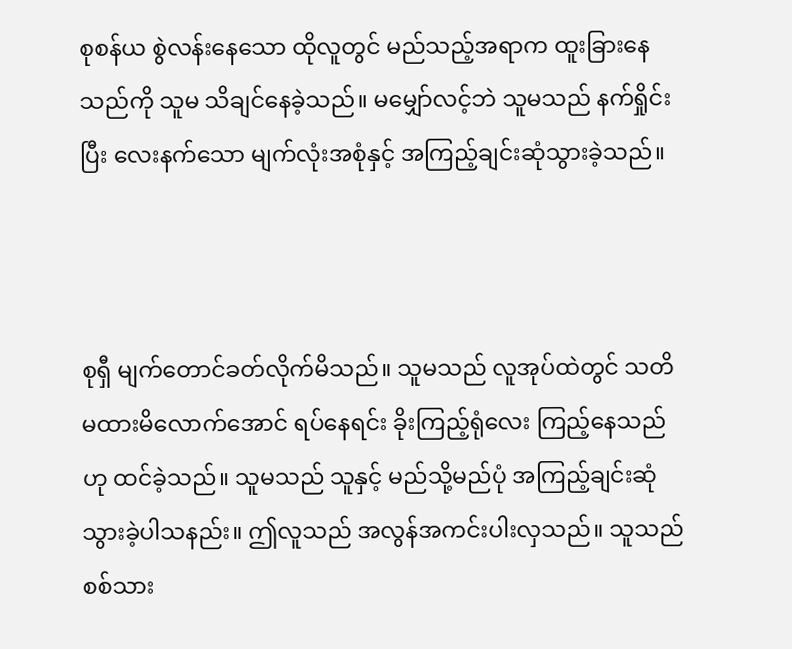စုစန်ယ စွဲလန်းနေသော ထိုလူတွင် မည်သည့်အရာက ထူးခြားနေသည်ကို သူမ သိချင်နေခဲ့သည်။ မမျှော်လင့်ဘဲ သူမသည် နက်ရှိုင်းပြီး လေးနက်သော မျက်လုံးအစုံနှင့် အကြည့်ချင်းဆုံသွားခဲ့သည်။



စုရှီ မျက်တောင်ခတ်လိုက်မိသည်။ သူမသည် လူအုပ်ထဲတွင် သတိမထားမိလောက်အောင် ရပ်နေရင်း ခိုးကြည့်ရုံလေး ကြည့်နေသည်ဟု ထင်ခဲ့သည်။ သူမသည် သူနှင့် မည်သို့မည်ပုံ အကြည့်ချင်းဆုံသွားခဲ့ပါသနည်း။ ဤလူသည် အလွန်အကင်းပါးလှသည်။ သူသည် စစ်သား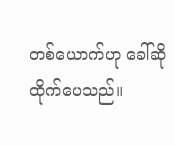တစ်ယောက်ဟု ခေါ်ဆိုထိုက်ပေသည်။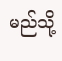မည်သို့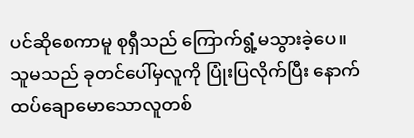ပင်ဆိုစေကာမူ စုရှီသည် ကြောက်ရွံ့မသွားခဲ့ပေ။ သူမသည် ခုတင်ပေါ်မှလူကို ပြုံးပြလိုက်ပြီး နောက်ထပ်ချောမောသောလူတစ်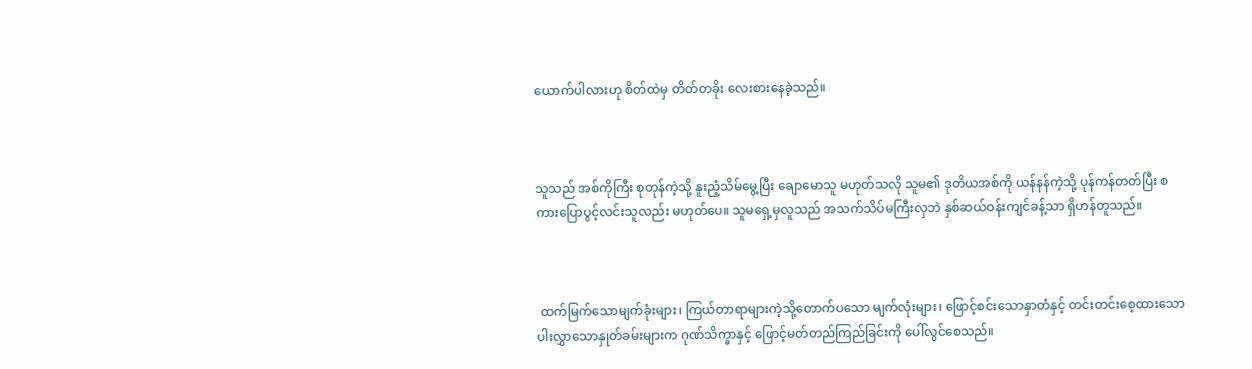ယောက်ပါလားဟု စိတ်ထဲမှ တိတ်တခိုး လေးစားနေခဲ့သည်။



သူသည် အစ်ကိုကြီး စုတုန်ကဲ့သို့ နူးညံ့သိမ်မွေ့ပြီး ချောမောသူ မဟုတ်သလို သူမ၏ ဒုတိယအစ်ကို ယန်နန်ကဲ့သို့ ပုန်ကန်တတ်ပြီး စကားပြောပွင့်လင်းသူလည်း မဟုတ်ပေ။ သူမရှေ့မှလူသည် အသက်သိပ်မကြီးလှဘဲ နှစ်ဆယ်ဝန်းကျင်ခန့်သာ ရှိဟန်တူသည်။



 ထက်မြက်သောမျက်ခုံးများ၊ ကြယ်တာရာများကဲ့သို့တောက်ပသော မျက်လုံးများ၊ ဖြောင့်စင်းသောနှာတံနှင့် တင်းတင်းစေ့ထားသော ပါးလွှာသောနှုတ်ခမ်းများက ဂုဏ်သိက္ခာနှင့် ဖြောင့်မတ်တည်ကြည်ခြင်းကို ပေါ်လွင်စေသည်။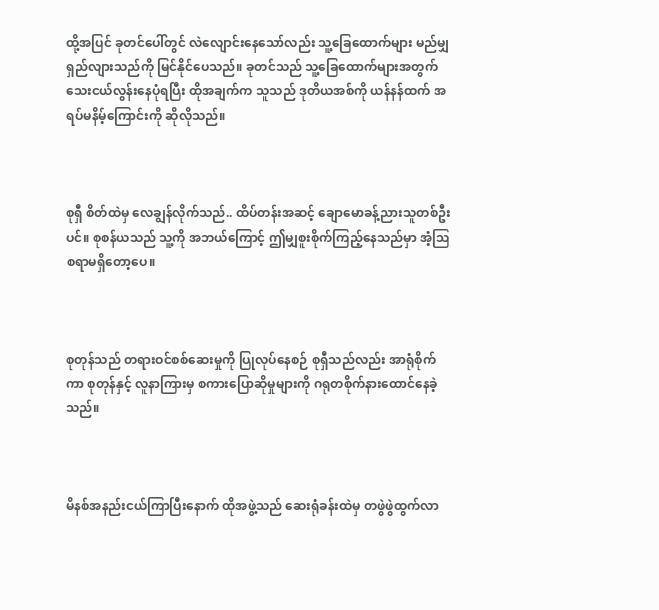ထို့အပြင် ခုတင်ပေါ်တွင် လဲလျောင်းနေသော်လည်း သူ့ခြေထောက်များ မည်မျှရှည်လျားသည်ကို မြင်နိုင်ပေသည်။ ခုတင်သည် သူ့ခြေထောက်များအတွက် သေးငယ်လွန်းနေပုံရပြီး ထိုအချက်က သူသည် ဒုတိယအစ်ကို ယန်နန်ထက် အရပ်မနိမ့်ကြောင်းကို ဆိုလိုသည်။



စုရှီ စိတ်ထဲမှ လေချွန်လိုက်သည်.. ထိပ်တန်းအဆင့် ချောမောခန့်ညားသူတစ်ဦးပင်။ စုစန်ယသည် သူ့ကို အဘယ်ကြောင့် ဤမျှစူးစိုက်ကြည့်နေသည်မှာ အံ့ဩစရာမရှိတော့ပေ။



စုတုန်သည် တရားဝင်စစ်ဆေးမှုကို ပြုလုပ်နေစဉ် စုရှီသည်လည်း အာရုံစိုက်ကာ စုတုန်နှင့် လူနာကြားမှ စကားပြောဆိုမှုများကို ဂရုတစိုက်နားထောင်နေခဲ့သည်။



မိနစ်အနည်းငယ်ကြာပြီးနောက် ထိုအဖွဲ့သည် ဆေးရုံခန်းထဲမှ တဖွဲဖွဲထွက်လာ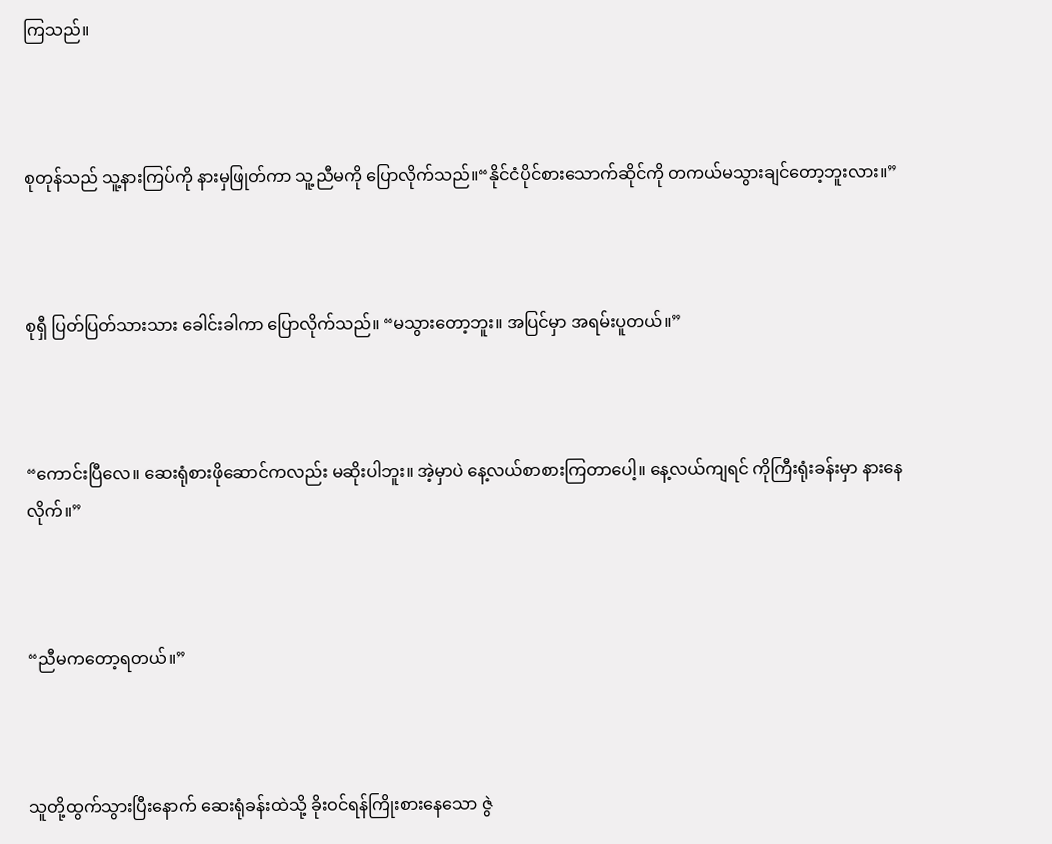ကြသည်။



စုတုန်သည် သူ့နားကြပ်ကို နားမှဖြုတ်ကာ သူ့ညီမကို ပြောလိုက်သည်။“နိုင်ငံပိုင်စားသောက်ဆိုင်ကို တကယ်မသွားချင်တော့ဘူးလား။”



စုရှီ ပြတ်ပြတ်သားသား ခေါင်းခါကာ ပြောလိုက်သည်။ “မသွားတော့ဘူး။ အပြင်မှာ အရမ်းပူတယ်။”



“ကောင်းပြီလေ။ ဆေးရုံစားဖိုဆောင်ကလည်း မဆိုးပါဘူး။ အဲ့မှာပဲ နေ့လယ်စာစားကြတာပေါ့။ နေ့လယ်ကျရင် ကိုကြီးရုံးခန်းမှာ နားနေလိုက်။”



“ညီမကတော့ရတယ်။”



သူတို့ထွက်သွားပြီးနောက် ဆေးရုံခန်းထဲသို့ ခိုးဝင်ရန်ကြိုးစားနေသော ဇွဲ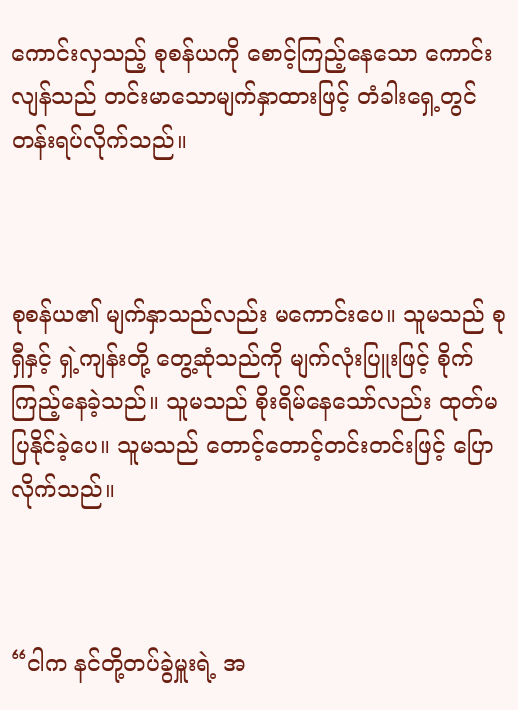ကောင်းလှသည့် စုစန်ယကို စောင့်ကြည့်နေသော ကောင်းလျန်သည် တင်းမာသောမျက်နှာထားဖြင့် တံခါးရှေ့တွင် တန်းရပ်လိုက်သည်။



စုစန်ယ၏ မျက်နှာသည်လည်း မကောင်းပေ။ သူမသည် စုရှီနှင့် ရှဲ့ကျန်းတို့ တွေ့ဆုံသည်ကို မျက်လုံးပြူးဖြင့် စိုက်ကြည့်နေခဲ့သည်။ သူမသည် စိုးရိမ်နေသော်လည်း ထုတ်မပြနိုင်ခဲ့ပေ။ သူမသည် တောင့်တောင့်တင်းတင်းဖြင့် ပြောလိုက်သည်။



“ငါက နင်တို့တပ်ခွဲမှူးရဲ့ အ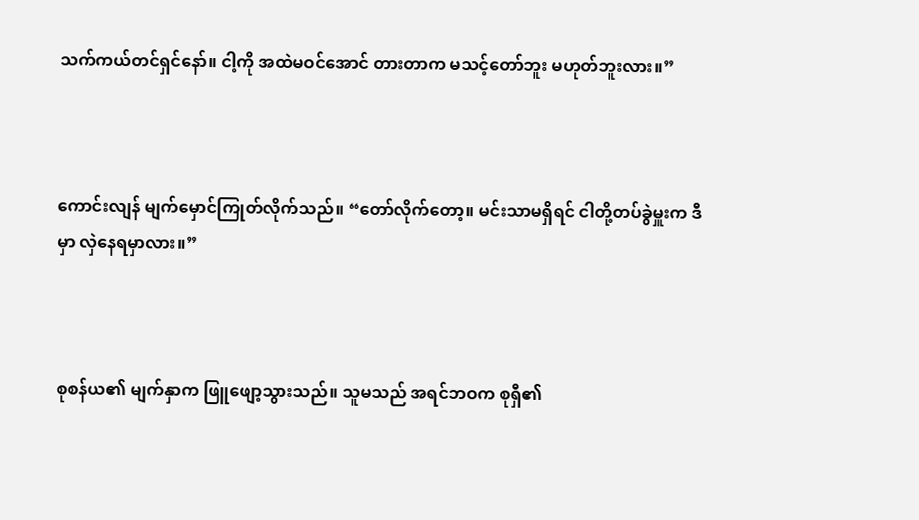သက်ကယ်တင်ရှင်နော်။ ငါ့ကို အထဲမဝင်အောင် တားတာက မသင့်တော်ဘူး မဟုတ်ဘူးလား။”



ကောင်းလျန် မျက်မှောင်ကြုတ်လိုက်သည်။ “တော်လိုက်တော့။ မင်းသာမရှိရင် ငါတို့တပ်ခွဲမှူးက ဒီမှာ လှဲနေရမှာလား။”



စုစန်ယ၏ မျက်နှာက ဖြူဖျော့သွားသည်။ သူမသည် အရင်ဘဝက စုရှီ၏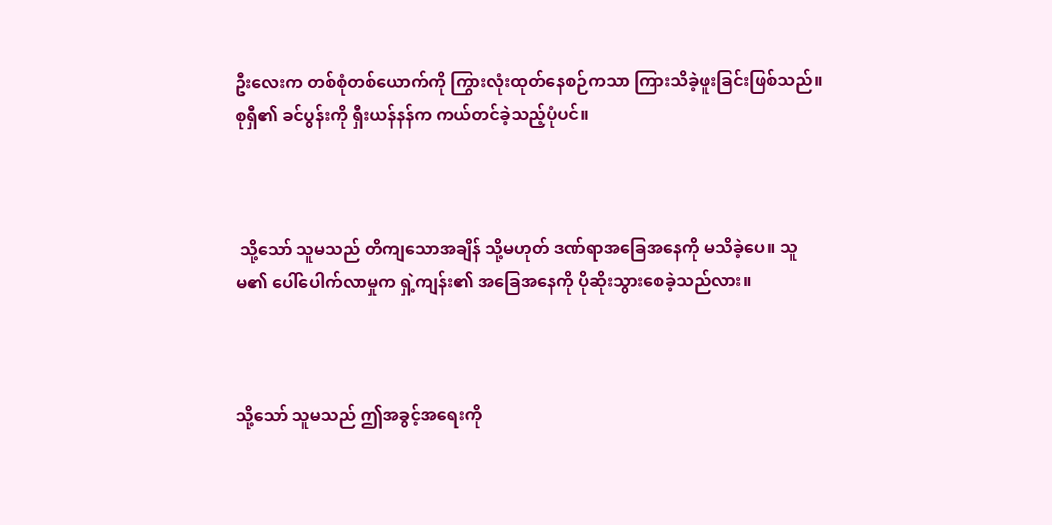ဦးလေးက တစ်စုံတစ်ယောက်ကို ကြွားလုံးထုတ်နေစဉ်ကသာ ကြားသိခဲ့ဖူးခြင်းဖြစ်သည်။ စုရှီ၏ ခင်ပွန်းကို ရှီးယန်နန်က ကယ်တင်ခဲ့သည့်ပုံပင်။



 သို့သော် သူမသည် တိကျသောအချိန် သို့မဟုတ် ဒဏ်ရာအခြေအနေကို မသိခဲ့ပေ။ သူမ၏ ပေါ်ပေါက်လာမှုက ရှဲ့ကျန်း၏ အခြေအနေကို ပိုဆိုးသွားစေခဲ့သည်လား။



သို့သော် သူမသည် ဤအခွင့်အရေးကို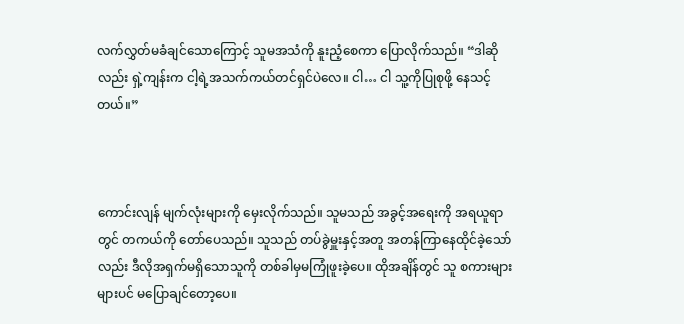လက်လွှတ်မခံချင်သောကြောင့် သူမအသံကို နူးညံ့စေကာ ပြောလိုက်သည်။ “ဒါဆိုလည်း ရှဲ့ကျန်းက ငါ့ရဲ့အသက်ကယ်တင်ရှင်ပဲလေ။ ငါ… ငါ သူ့ကိုပြုစုဖို့ နေသင့်တယ်။”



ကောင်းလျန် မျက်လုံးများကို မှေးလိုက်သည်။ သူမသည် အခွင့်အရေးကို အရယူရာတွင် တကယ်ကို တော်ပေသည်။ သူသည် တပ်ခွဲမှူးနှင့်အတူ အတန်ကြာနေထိုင်ခဲ့သော်လည်း ဒီလိုအရှက်မရှိသောသူကို တစ်ခါမှမကြုံဖူးခဲ့ပေ။ ထိုအချိန်တွင် သူ စကားများများပင် မပြောချင်တော့ပေ။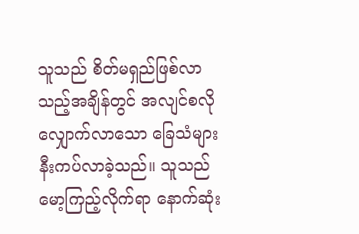သူသည် စိတ်မရှည်ဖြစ်လာသည့်အချိန်တွင် အလျင်စလို လျှောက်လာသော ခြေသံများ နီးကပ်လာခဲ့သည်။ သူသည် မော့ကြည့်လိုက်ရာ နောက်ဆုံး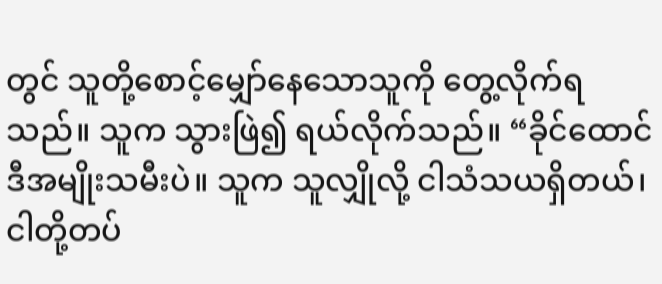တွင် သူတို့စောင့်မျှော်နေသောသူကို တွေ့လိုက်ရသည်။ သူက သွားဖြဲ၍ ရယ်လိုက်သည်။ “ခိုင်ထောင် ဒီအမျိုးသမီးပဲ။ သူက သူလျှိုလို့ ငါသံသယရှိတယ်၊ ငါတို့တပ်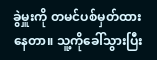ခွဲမှူးကို တမင်ပစ်မှတ်ထားနေတာ။ သူ့ကိုခေါ်သွားပြီး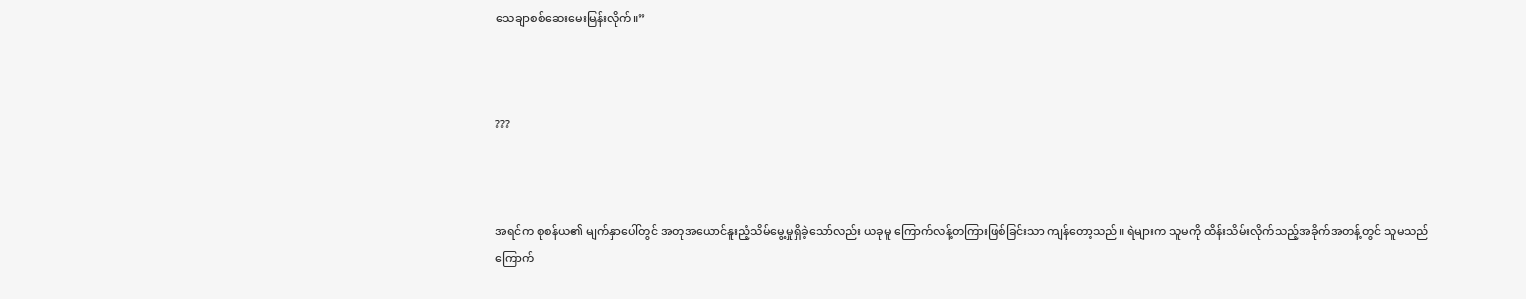သေချာစစ်ဆေးမေးမြန်းလိုက်။”



???



အရင်က စုစန်ယ၏ မျက်နှာပေါ်တွင် အတုအယောင်နူးညံ့သိမ်မွေ့မှုရှိခဲ့သော်လည်း ယခုမူ ကြောက်လန့်တကြားဖြစ်ခြင်းသာ ကျန်တော့သည်။ ရဲများက သူမကို ထိန်းသိမ်းလိုက်သည့်အခိုက်အတန့်တွင် သူမသည် ကြောက်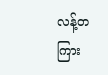လန့်တကြား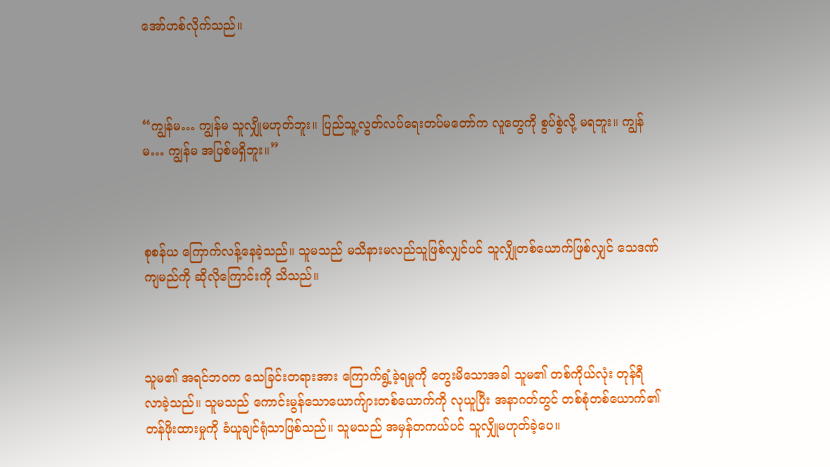အော်ဟစ်လိုက်သည်။



“ကျွန်မ… ကျွန်မ သူလျှိုမဟုတ်ဘူး။ ပြည်သူ့လွတ်လပ်ရေးတပ်မတော်က လူတွေကို စွပ်စွဲလို့ မရဘူး။ ကျွန်မ… ကျွန်မ အပြစ်မရှိဘူး။”



စုစန်ယ ကြောက်လန့်နေခဲ့သည်။ သူမသည် မသိနားမလည်သူဖြစ်လျှင်ပင် သူလျှိုတစ်ယောက်ဖြစ်လျှင် သေဒဏ်ကျမည်ကို ဆိုလိုကြောင်းကို သိသည်။



သူမ၏ အရင်ဘဝက သေခြင်းတရားအား ကြောက်ရွံ့ခဲ့ရမှုကို တွေးမိသောအခါ သူမ၏ တစ်ကိုယ်လုံး တုန်ရီလာခဲ့သည်။ သူမသည် ကောင်းမွန်သောယောက်ျားတစ်ယောက်ကို လုယူပြီး အနာဂတ်တွင် တစ်စုံတစ်ယောက်၏ တန်ဖိုးထားမှုကို ခံယူချင်ရုံသာဖြစ်သည်။ သူမသည် အမှန်တကယ်ပင် သူလျှိုမဟုတ်ခဲ့ပေ။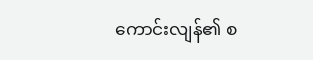ကောင်းလျန်၏ စ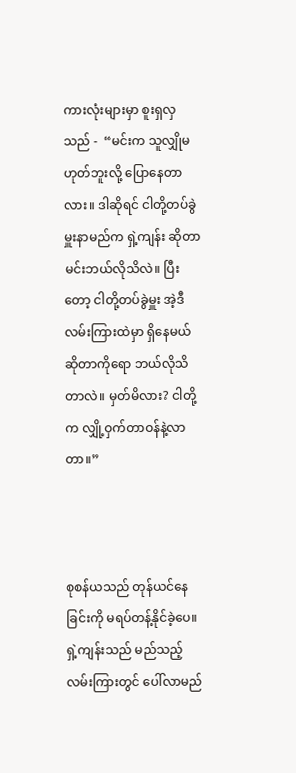ကားလုံးများမှာ စူးရှလှသည် -  “မင်းက သူလျှိုမဟုတ်ဘူးလို့ ပြောနေတာလား။ ဒါဆိုရင် ငါတို့တပ်ခွဲမှူးနာမည်က ရှဲ့ကျန်း ဆိုတာ မင်းဘယ်လိုသိလဲ။ ပြီးတော့ ငါတို့တပ်ခွဲမှူး အဲ့ဒီလမ်းကြားထဲမှာ ရှိနေမယ်ဆိုတာကိုရော ဘယ်လိုသိတာလဲ။ မှတ်မိလား? ငါတို့က လျှို့ဝှက်တာဝန်နဲ့လာတာ။”



စုစန်ယသည် တုန်ယင်နေခြင်းကို မရပ်တန့်နိုင်ခဲ့ပေ။ ရှဲ့ကျန်းသည် မည်သည့်လမ်းကြားတွင် ပေါ်လာမည်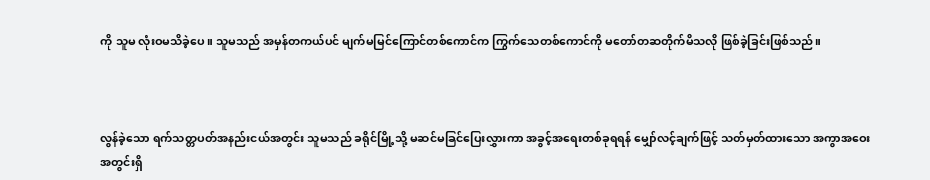ကို သူမ လုံးဝမသိခဲ့ပေ။ သူမသည် အမှန်တကယ်ပင် မျက်မမြင်ကြောင်တစ်ကောင်က ကြွက်သေတစ်ကောင်ကို မတော်တဆတိုက်မိသလို ဖြစ်ခဲ့ခြင်းဖြစ်သည်။



လွန်ခဲ့သော ရက်သတ္တပတ်အနည်းငယ်အတွင်း သူမသည် ခရိုင်မြို့သို့ မဆင်မခြင်ပြေးလွှားကာ အခွင့်အရေးတစ်ခုရရန် မျှော်လင့်ချက်ဖြင့် သတ်မှတ်ထားသော အကွာအဝေးအတွင်းရှိ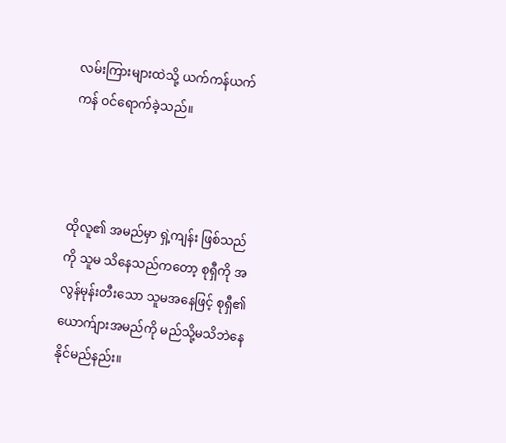လမ်းကြားများထဲသို့ ယက်ကန်ယက်ကန် ဝင်ရောက်ခဲ့သည်။



ထိုလူ၏ အမည်မှာ ရှဲ့ကျန်း ဖြစ်သည်ကို သူမ သိနေသည်ကတော့ စုရှီကို အလွန်မုန်းတီးသော သူမအနေဖြင့် စုရှီ၏ယောက်ျားအမည်ကို မည်သို့မသိဘဲနေနိုင်မည်နည်း။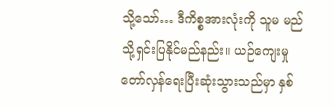သို့သော်… ဒီကိစ္စအားလုံးကို သူမ မည်သို့ရှင်းပြနိုင်မည်နည်း။ ယဉ်ကျေးမှု တော်လှန်ရေးပြီးဆုံးသွားသည်မှာ နှစ်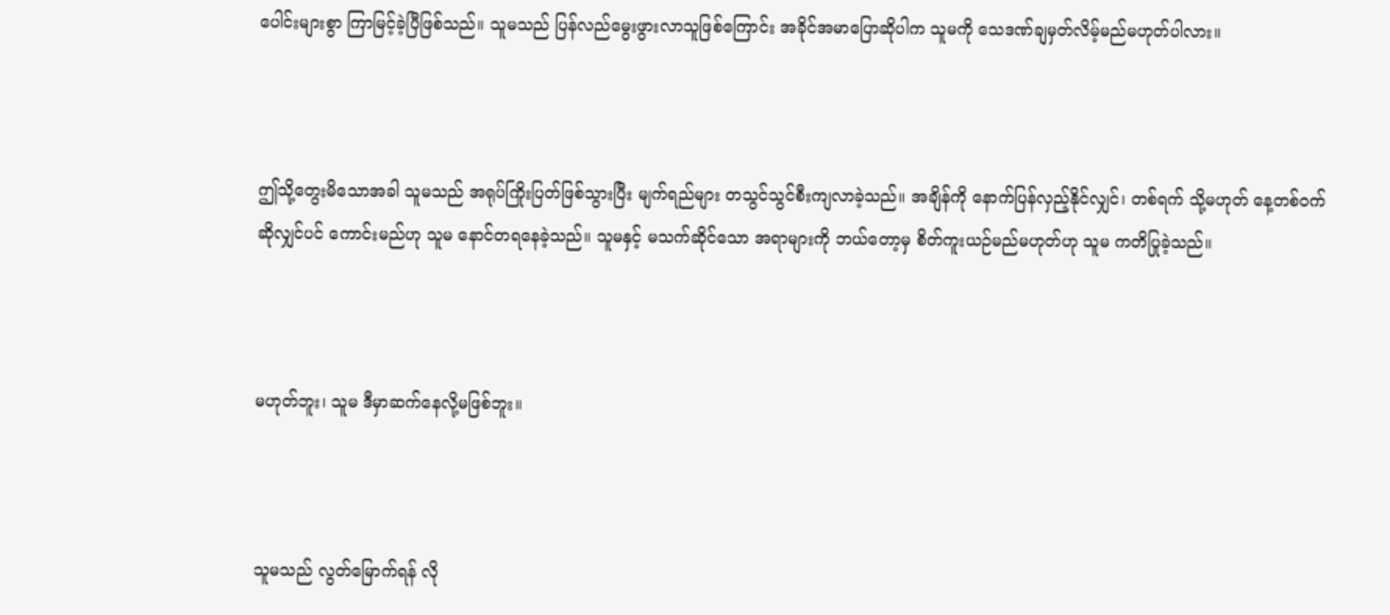ပေါင်းများစွာ ကြာမြင့်ခဲ့ပြီဖြစ်သည်။ သူမသည် ပြန်လည်မွေးဖွားလာသူဖြစ်ကြောင်း အခိုင်အမာပြောဆိုပါက သူမကို သေဒဏ်ချမှတ်လိမ့်မည်မဟုတ်ပါလား။



ဤသို့တွေးမိသောအခါ သူမသည် အရုပ်ကြိုးပြတ်ဖြစ်သွားပြီး မျက်ရည်များ တသွင်သွင်စီးကျလာခဲ့သည်။ အချိန်ကို နောက်ပြန်လှည့်နိုင်လျှင်၊ တစ်ရက် သို့မဟုတ် နေ့တစ်ဝက်ဆိုလျှင်ပင် ကောင်းမည်ဟု သူမ နောင်တရနေခဲ့သည်။ သူမနှင့် မသက်ဆိုင်သော အရာများကို ဘယ်တော့မှ စိတ်ကူးယဉ်မည်မဟုတ်ဟု သူမ ကတိပြုခဲ့သည်။



မဟုတ်ဘူး၊ သူမ ဒီမှာဆက်နေလို့မဖြစ်ဘူး။



သူမသည် လွတ်မြောက်ရန် လို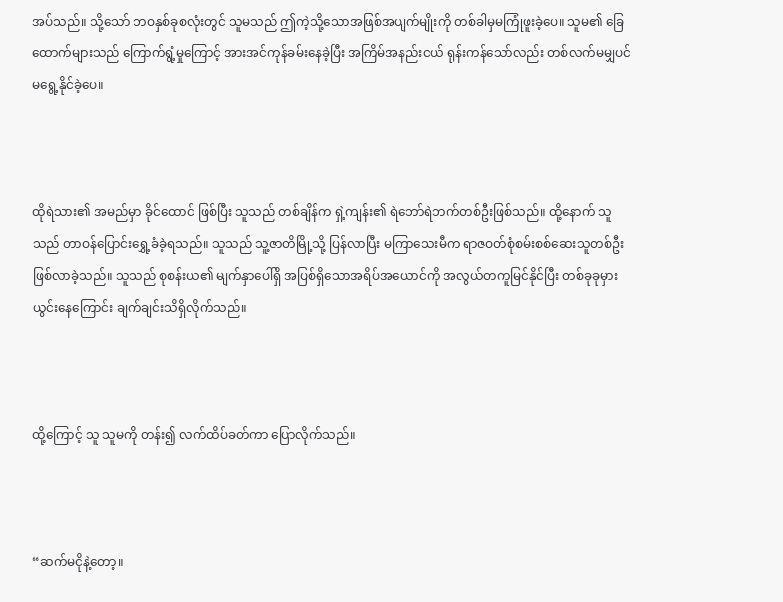အပ်သည်။ သို့သော် ဘဝနှစ်ခုစလုံးတွင် သူမသည် ဤကဲ့သို့သောအဖြစ်အပျက်မျိုးကို တစ်ခါမှမကြုံဖူးခဲ့ပေ။ သူမ၏ ခြေထောက်များသည် ကြောက်ရွံ့မှုကြောင့် အားအင်ကုန်ခမ်းနေခဲ့ပြီး အကြိမ်အနည်းငယ် ရုန်းကန်သော်လည်း တစ်လက်မမျှပင် မရွေ့နိုင်ခဲ့ပေ။



ထိုရဲသား၏ အမည်မှာ ခိုင်ထောင် ဖြစ်ပြီး သူသည် တစ်ချိန်က ရှဲ့ကျန်း၏ ရဲဘော်ရဲဘက်တစ်ဦးဖြစ်သည်။ ထို့နောက် သူသည် တာဝန်ပြောင်းရွှေ့ခံခဲ့ရသည်။ သူသည် သူ့ဇာတိမြို့သို့ ပြန်လာပြီး မကြာသေးမီက ရာဇဝတ်စုံစမ်းစစ်ဆေးသူတစ်ဦး ဖြစ်လာခဲ့သည်။ သူသည် စုစန်းယ၏ မျက်နှာပေါ်ရှိ အပြစ်ရှိသောအရိပ်အယောင်ကို အလွယ်တကူမြင်နိုင်ပြီး တစ်ခုခုမှားယွင်းနေကြောင်း ချက်ချင်းသိရှိလိုက်သည်။



ထို့ကြောင့် သူ သူမကို တန်း၍ လက်ထိပ်ခတ်ကာ ပြောလိုက်သည်။



“ဆက်မငိုနဲ့တော့။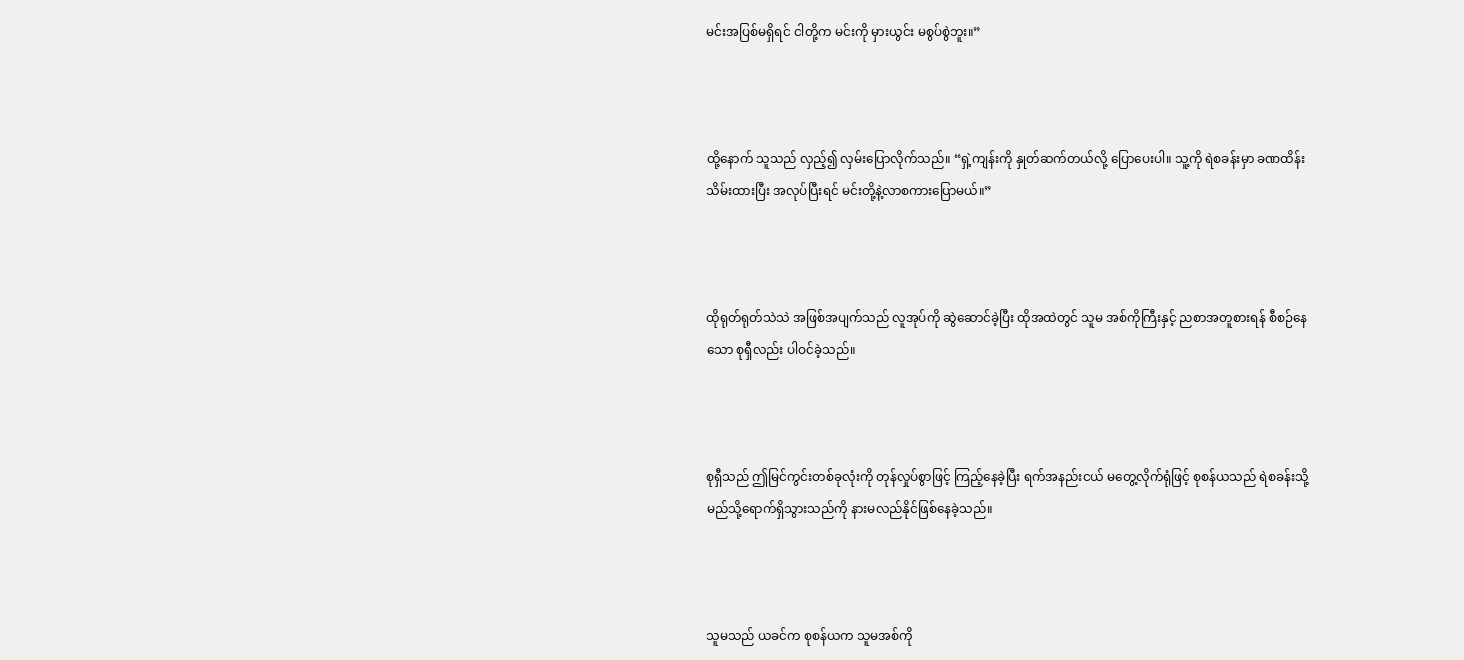မင်းအပြစ်မရှိရင် ငါတို့က မင်းကို မှားယွင်း မစွပ်စွဲဘူး။”



ထို့နောက် သူသည် လှည့်၍ လှမ်းပြောလိုက်သည်။ “ရှဲ့ကျန်းကို နှုတ်ဆက်တယ်လို့ ပြောပေးပါ။ သူ့ကို ရဲစခန်းမှာ ခဏထိန်းသိမ်းထားပြီး အလုပ်ပြီးရင် မင်းတို့နဲ့လာစကားပြောမယ်။”



ထိုရုတ်ရုတ်သဲသဲ အဖြစ်အပျက်သည် လူအုပ်ကို ဆွဲဆောင်ခဲ့ပြီး ထိုအထဲတွင် သူမ အစ်ကိုကြီးနှင့် ညစာအတူစားရန် စီစဉ်နေသော စုရှီလည်း ပါဝင်ခဲ့သည်။



စုရှီသည် ဤမြင်ကွင်းတစ်ခုလုံးကို တုန်လှုပ်စွာဖြင့် ကြည့်နေခဲ့ပြီး ရက်အနည်းငယ် မတွေ့လိုက်ရုံဖြင့် စုစန်ယသည် ရဲစခန်းသို့ မည်သို့ရောက်ရှိသွားသည်ကို နားမလည်နိုင်ဖြစ်နေခဲ့သည်။



သူမသည် ယခင်က စုစန်ယက သူမအစ်ကို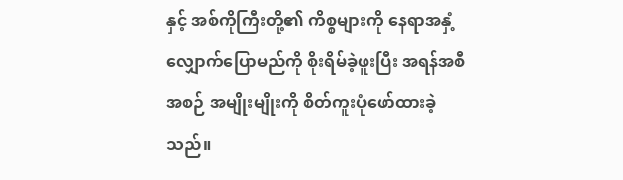နှင့် အစ်ကိုကြီးတို့၏ ကိစ္စများကို နေရာအနှံ့ လျှောက်ပြောမည်ကို စိုးရိမ်ခဲ့ဖူးပြီး အရန်အစီအစဉ် အမျိုးမျိုးကို စိတ်ကူးပုံဖော်ထားခဲ့သည်။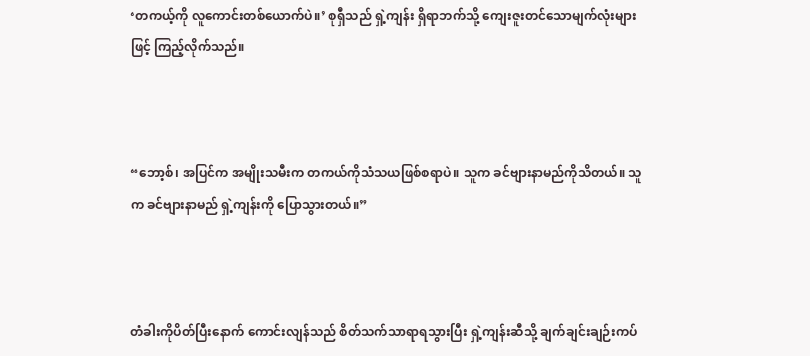‘တကယ့်ကို လူကောင်းတစ်ယောက်ပဲ။’ စုရှီသည် ရှဲ့ကျန်း ရှိရာဘက်သို့ ကျေးဇူးတင်သောမျက်လုံးများဖြင့် ကြည့်လိုက်သည်။



“ဘော့စ်၊ အပြင်က အမျိုးသမီးက တကယ်ကိုသံသယဖြစ်စရာပဲ။ သူက ခင်ဗျားနာမည်ကိုသိတယ်။ သူက ခင်ဗျားနာမည် ရှဲ့ကျန်းကို ပြောသွားတယ်။”



တံခါးကိုပိတ်ပြီးနောက် ကောင်းလျန်သည် စိတ်သက်သာရာရသွားပြီး ရှဲ့ကျန်းဆီသို့ ချက်ချင်းချဉ်းကပ်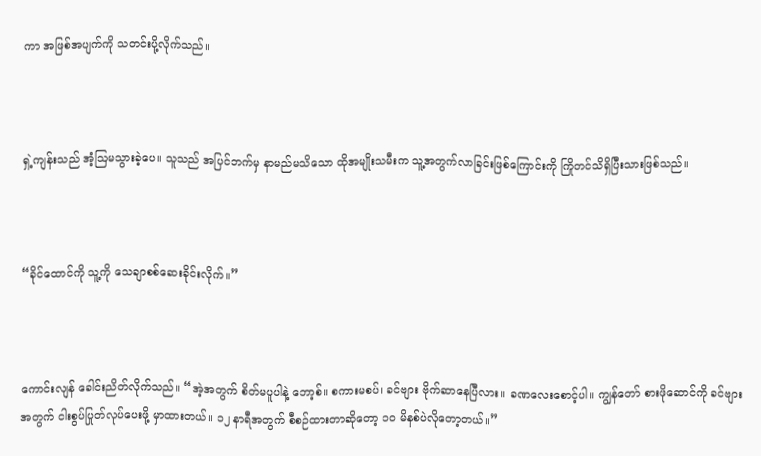ကာ အဖြစ်အပျက်ကို သတင်းပို့လိုက်သည်။



ရှဲ့ကျန်းသည် အံ့ဩမသွားခဲ့ပေ။ သူသည် အပြင်ဘက်မှ နာမည်မသိသော ထိုအမျိုးသမီးက သူ့အတွက်လာခြင်းဖြစ်ကြောင်းကို ကြိုတင်သိရှိပြီးသားဖြစ်သည်။



“ခိုင်ထောင်ကို သူ့ကို သေချာစစ်ဆေးခိုင်းလိုက်။”



ကောင်းလျန် ခေါင်းညိတ်လိုက်သည်။ “အဲ့အတွက် စိတ်မပူပါနဲ့ ဘော့စ်။ စကားမစပ်၊ ခင်ဗျား ဗိုက်ဆာနေပြီလား။ ခဏလေးစောင့်ပါ။ ကျွန်တော် စားဖိုဆောင်ကို ခင်ဗျားအတွက် ငါးစွပ်ပြုတ်လုပ်ပေးဖို့ မှာထားတယ်။ ၁၂ နာရီအတွက် စီစဉ်ထားတာဆိုတော့ ၁၀ မိနစ်ပဲလိုတော့တယ်။”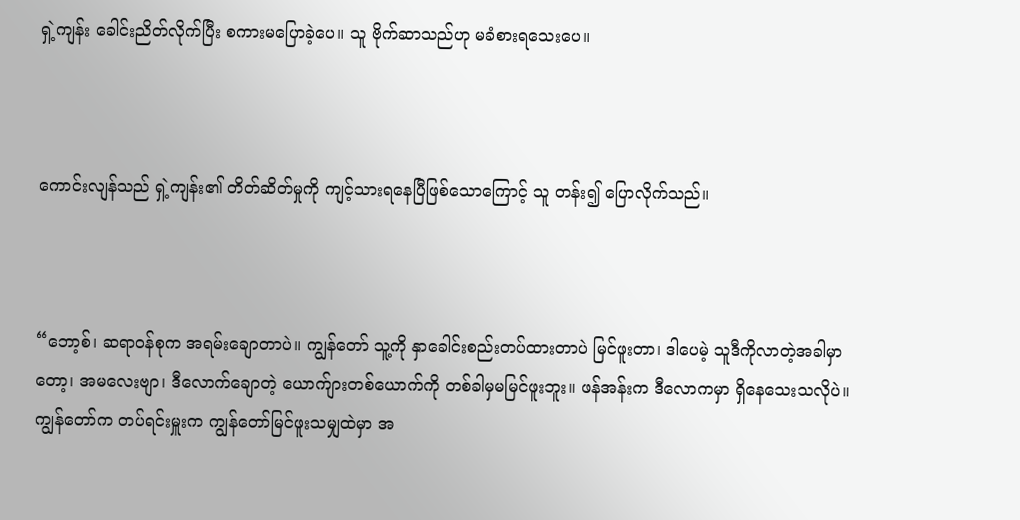ရှဲ့ကျန်း ခေါင်းညိတ်လိုက်ပြီး စကားမပြောခဲ့ပေ။ သူ ဗိုက်ဆာသည်ဟု မခံစားရသေးပေ။



ကောင်းလျန်သည် ရှဲ့ကျန်း၏ တိတ်ဆိတ်မှုကို ကျင့်သားရနေပြီဖြစ်သောကြောင့် သူ တန်း၍ ပြောလိုက်သည်။



“ဘော့စ်၊ ဆရာဝန်စုက အရမ်းချောတာပဲ။ ကျွန်တော် သူ့ကို နှာခေါင်းစည်းတပ်ထားတာပဲ မြင်ဖူးတာ၊ ဒါပေမဲ့ သူဒီကိုလာတဲ့အခါမှာတော့၊ အမလေးဗျာ၊ ဒီလောက်ချောတဲ့ ယောက်ျားတစ်ယောက်ကို တစ်ခါမှမမြင်ဖူးဘူး။ ဖန်အန်းက ဒီလောကမှာ ရှိနေသေးသလိုပဲ။ ကျွန်တော်က တပ်ရင်းမှူးက ကျွန်တော်မြင်ဖူးသမျှထဲမှာ အ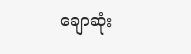ချောဆုံး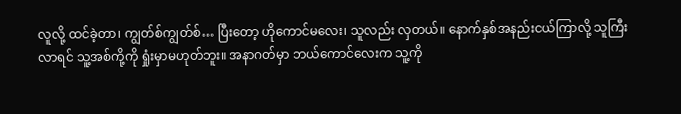လူလို့ ထင်ခဲ့တာ၊ ကျွတ်စ်ကျွတ်စ်… ပြီးတော့ ဟိုကောင်မလေး၊ သူလည်း လှတယ်။ နောက်နှစ်အနည်းငယ်ကြာလို့ သူကြီးလာရင် သူ့အစ်ကို့ကို ရှုံးမှာမဟုတ်ဘူး။ အနာဂတ်မှာ ဘယ်ကောင်လေးက သူ့ကို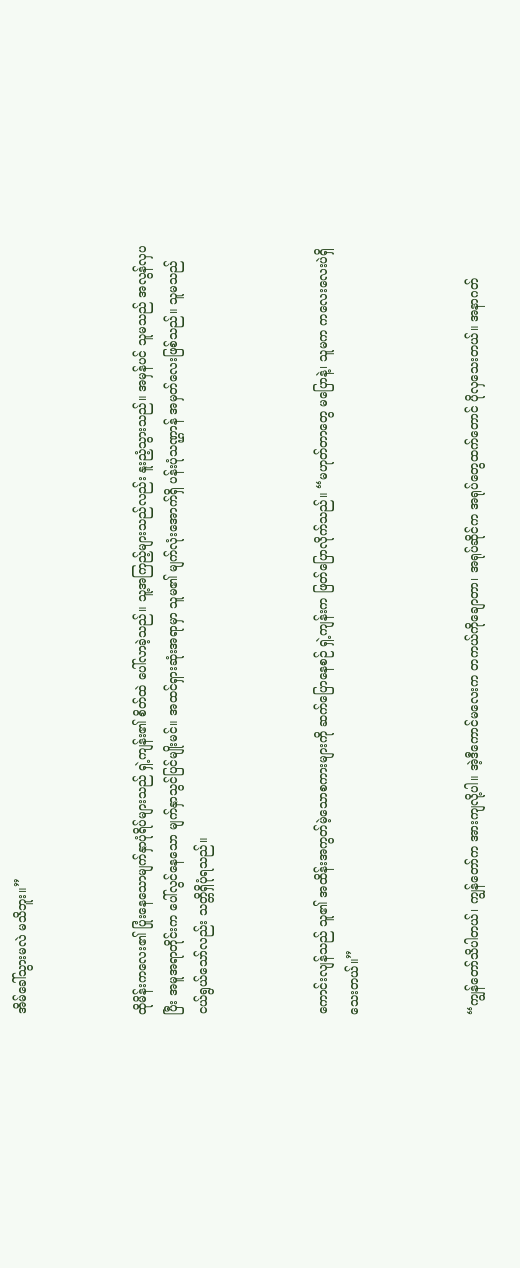အိမ်ခေါ်သွားမလဲ မသိဘူး။”



ထိုမိန်းကလေး၏ ပြုံးနေသောမျက်နှာပုံရိပ်များသည် ရှဲ့ကျန်း၏ စိတ်ထဲ ပေါ်လာခဲ့သည်။ သူ့အကြည့်များသည်လည်း နူးညံ့သွားသည်။ အမှန်ပင် သူမသည် အလွန်လှပပြီး အမူအရာတိုင်းက ပေါ်လွင်နေသော မျက်နှာသွင်ပြင်မျိုးမင်။ အထင်ရှားဆုံးအရာမှာ သူမ၏ မျက်လုံးအောက်ရှိ ပန်းပုံသဏ္ဌာန် အမှတ်လေးဖြစ်သည်။ သူမသည် ငယ်ရွယ်သော်လည်း သတ္တိရှိပုံရသည်။



ကောင်းလျန်သည် သူ၏ အထိန်းအကွတ်မဲ့သောစကားများကို ဆက်ပြောနေစဉ် ရှဲ့ကျန်းက ဖြတ်ပြောလိုက်သည်။ “မဟုတ်တာတွေ မပြောနဲ့၊ သူမက ကလေးလေးပဲရှိသေးတယ်။”



“ကျွန်တော်သိပါတယ်၊ ကျွန်တော်က အားကျလို့ပါ။ အဲ့ဒီကောင်မလေးက တကယ်ကိုချောတာ၊ အရုပ်ဆိုင်က အရုပ်တွေထက်တောင် ပိုလှသေးတယ်။ အနာဂတ်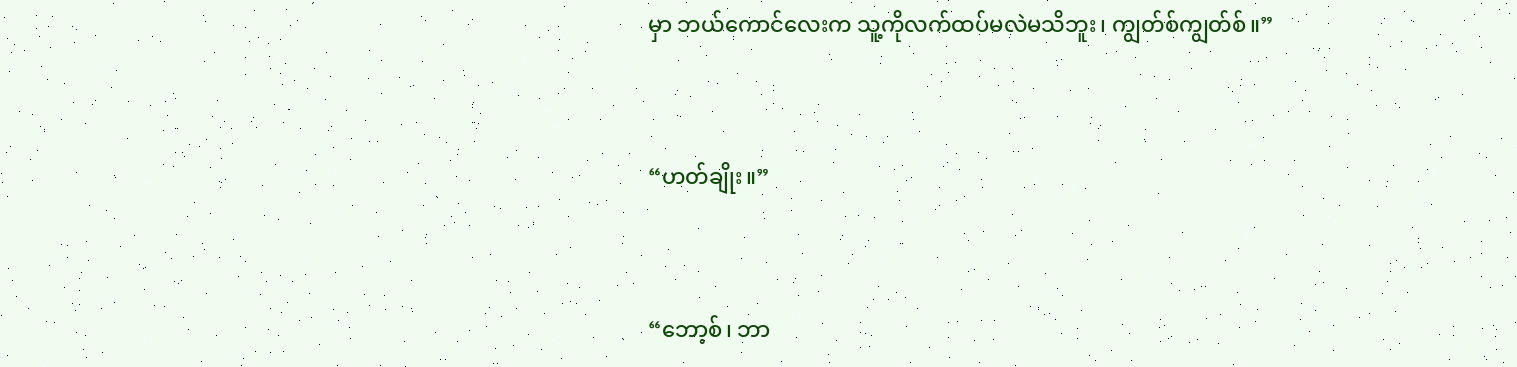မှာ ဘယ်ကောင်လေးက သူ့ကိုလက်ထပ်မလဲမသိဘူး၊ ကျွတ်စ်ကျွတ်စ်။”



“ဟတ်ချိုး။”



“ဘော့စ်၊ ဘာ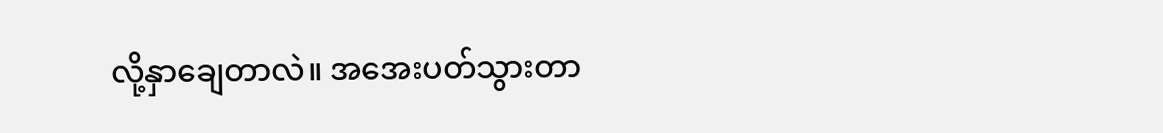လို့နှာချေတာလဲ။ အအေးပတ်သွားတာ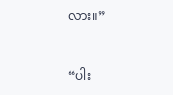လား။”



“ပါး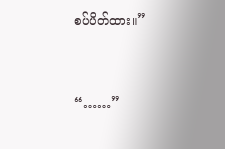စပ်ပိတ်ထား။”



“……”